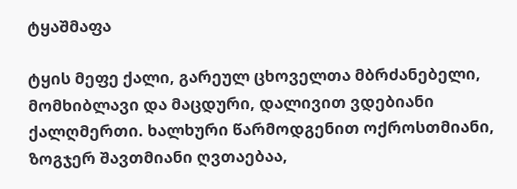ტყაშმაფა

ტყის მეფე ქალი, გარეულ ცხოველთა მბრძანებელი, მომხიბლავი და მაცდური, დალივით ვდებიანი ქალღმერთი. ხალხური წარმოდგენით ოქროსთმიანი, ზოგჯერ შავთმიანი ღვთაებაა,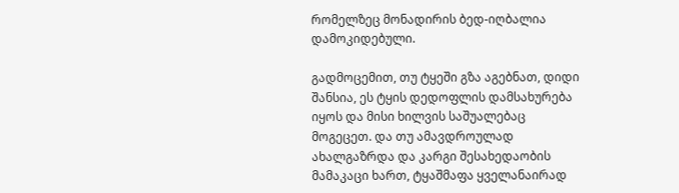რომელზეც მონადირის ბედ-იღბალია დამოკიდებული.

გადმოცემით, თუ ტყეში გზა აგებნათ, დიდი შანსია, ეს ტყის დედოფლის დამსახურება იყოს და მისი ხილვის საშუალებაც მოგეცეთ. და თუ ამავდროულად ახალგაზრდა და კარგი შესახედაობის მამაკაცი ხართ, ტყაშმაფა ყველანაირად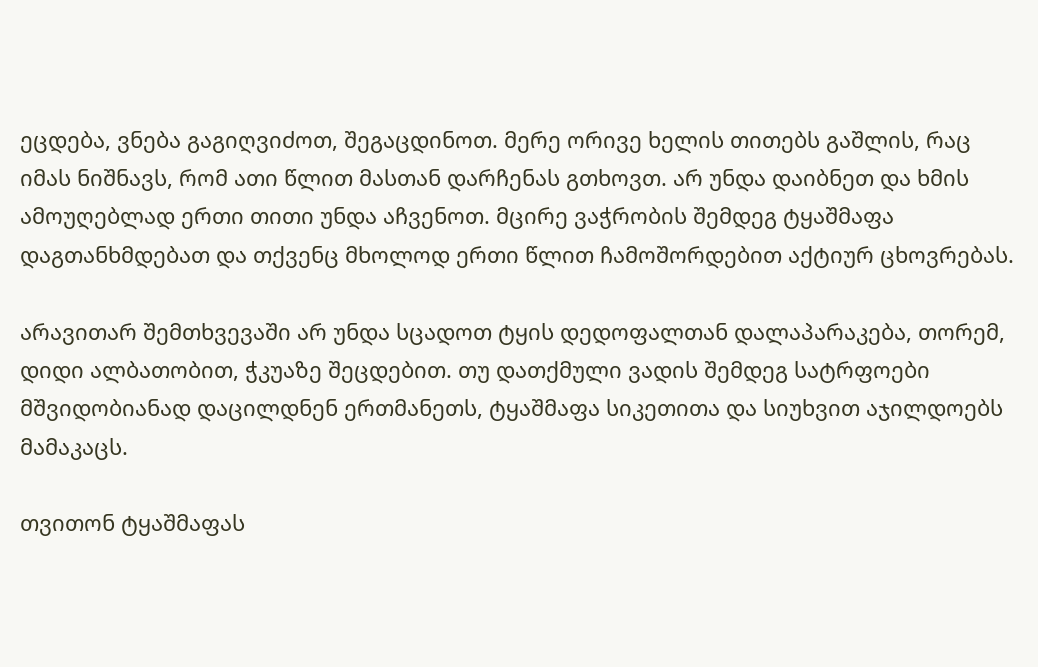ეცდება, ვნება გაგიღვიძოთ, შეგაცდინოთ. მერე ორივე ხელის თითებს გაშლის, რაც იმას ნიშნავს, რომ ათი წლით მასთან დარჩენას გთხოვთ. არ უნდა დაიბნეთ და ხმის ამოუღებლად ერთი თითი უნდა აჩვენოთ. მცირე ვაჭრობის შემდეგ ტყაშმაფა დაგთანხმდებათ და თქვენც მხოლოდ ერთი წლით ჩამოშორდებით აქტიურ ცხოვრებას.

არავითარ შემთხვევაში არ უნდა სცადოთ ტყის დედოფალთან დალაპარაკება, თორემ, დიდი ალბათობით, ჭკუაზე შეცდებით. თუ დათქმული ვადის შემდეგ სატრფოები მშვიდობიანად დაცილდნენ ერთმანეთს, ტყაშმაფა სიკეთითა და სიუხვით აჯილდოებს მამაკაცს.

თვითონ ტყაშმაფას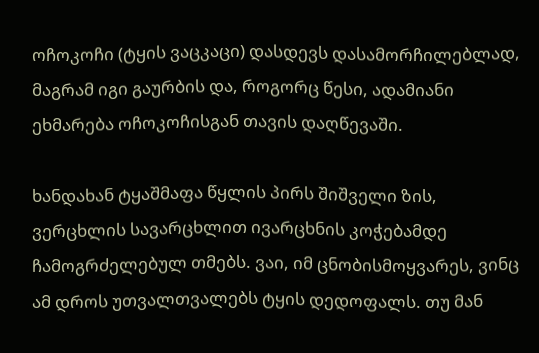ოჩოკოჩი (ტყის ვაცკაცი) დასდევს დასამორჩილებლად, მაგრამ იგი გაურბის და, როგორც წესი, ადამიანი ეხმარება ოჩოკოჩისგან თავის დაღწევაში.

ხანდახან ტყაშმაფა წყლის პირს შიშველი ზის, ვერცხლის სავარცხლით ივარცხნის კოჭებამდე ჩამოგრძელებულ თმებს. ვაი, იმ ცნობისმოყვარეს, ვინც ამ დროს უთვალთვალებს ტყის დედოფალს. თუ მან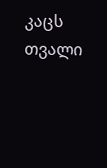კაცს თვალი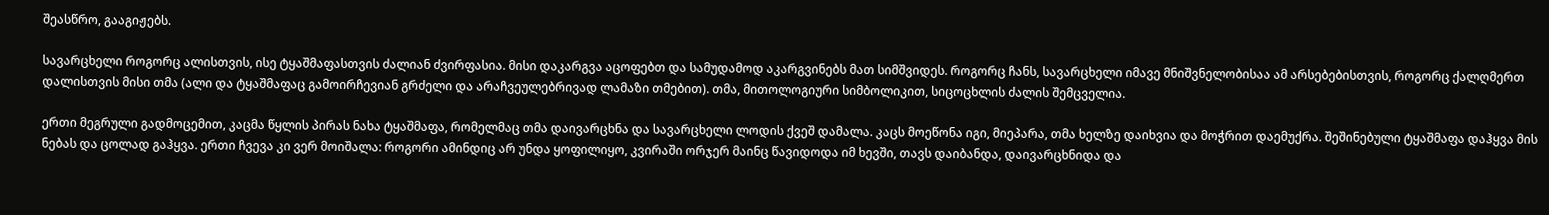შეასწრო, გააგიჟებს.

სავარცხელი როგორც ალისთვის, ისე ტყაშმაფასთვის ძალიან ძვირფასია. მისი დაკარგვა აცოფებთ და სამუდამოდ აკარგვინებს მათ სიმშვიდეს. როგორც ჩანს, სავარცხელი იმავე მნიშვნელობისაა ამ არსებებისთვის, როგორც ქალღმერთ დალისთვის მისი თმა (ალი და ტყაშმაფაც გამოირჩევიან გრძელი და არაჩვეულებრივად ლამაზი თმებით). თმა, მითოლოგიური სიმბოლიკით, სიცოცხლის ძალის შემცველია.

ერთი მეგრული გადმოცემით, კაცმა წყლის პირას ნახა ტყაშმაფა, რომელმაც თმა დაივარცხნა და სავარცხელი ლოდის ქვეშ დამალა. კაცს მოეწონა იგი, მიეპარა, თმა ხელზე დაიხვია და მოჭრით დაემუქრა. შეშინებული ტყაშმაფა დაჰყვა მის ნებას და ცოლად გაჰყვა. ერთი ჩვევა კი ვერ მოიშალა: როგორი ამინდიც არ უნდა ყოფილიყო, კვირაში ორჯერ მაინც წავიდოდა იმ ხევში, თავს დაიბანდა, დაივარცხნიდა და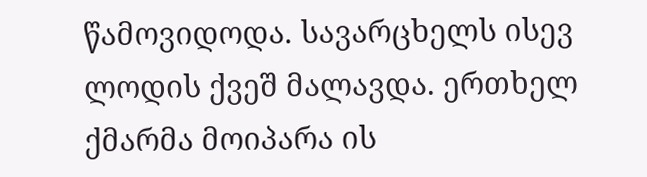წამოვიდოდა. სავარცხელს ისევ ლოდის ქვეშ მალავდა. ერთხელ ქმარმა მოიპარა ის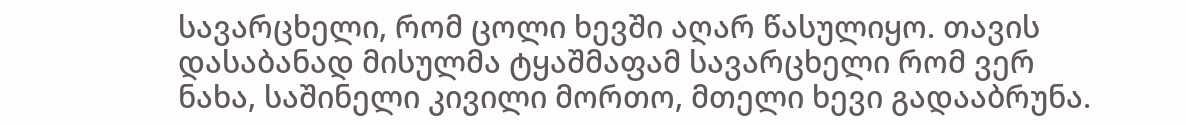სავარცხელი, რომ ცოლი ხევში აღარ წასულიყო. თავის დასაბანად მისულმა ტყაშმაფამ სავარცხელი რომ ვერ ნახა, საშინელი კივილი მორთო, მთელი ხევი გადააბრუნა.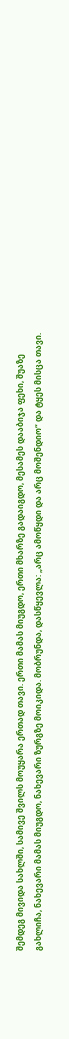შემდეგ მივიდა სახლში, სამივე შვილს მოუყარა ერთად თავი. ერთი მამას მიუგდო, ერთი მხარზე გადაიგდო, მესამეს დააბიჯა ფეხი, შუაზე გახლიჩა, ნახევარი მამას მიუგდო, ნახევარი ზურგზე მოიკიდა. მობრუნდა, დასწყევლა: „არც ამოწყდი და არც მოშენდიო“ და ტყეს მისცა თავი.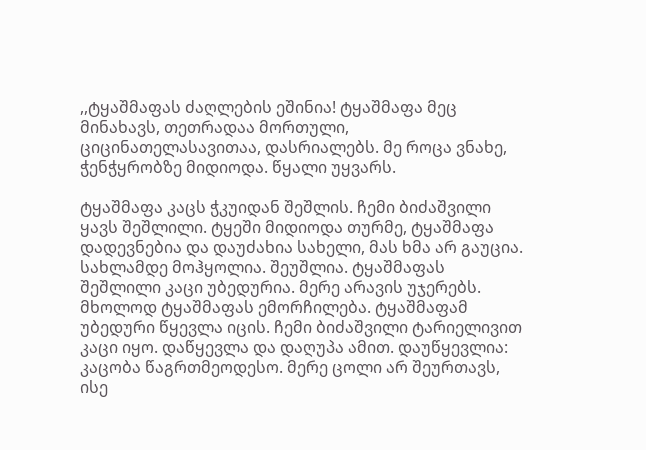,,ტყაშმაფას ძაღლების ეშინია! ტყაშმაფა მეც მინახავს, თეთრადაა მორთული, ციცინათელასავითაა, დასრიალებს. მე როცა ვნახე, ჭენჭყრობზე მიდიოდა. წყალი უყვარს.

ტყაშმაფა კაცს ჭკუიდან შეშლის. ჩემი ბიძაშვილი ყავს შეშლილი. ტყეში მიდიოდა თურმე, ტყაშმაფა დადევნებია და დაუძახია სახელი, მას ხმა არ გაუცია. სახლამდე მოჰყოლია. შეუშლია. ტყაშმაფას შეშლილი კაცი უბედურია. მერე არავის უჯერებს. მხოლოდ ტყაშმაფას ემორჩილება. ტყაშმაფამ უბედური წყევლა იცის. ჩემი ბიძაშვილი ტარიელივით კაცი იყო. დაწყევლა და დაღუპა ამით. დაუწყევლია: კაცობა წაგრთმეოდესო. მერე ცოლი არ შეურთავს, ისე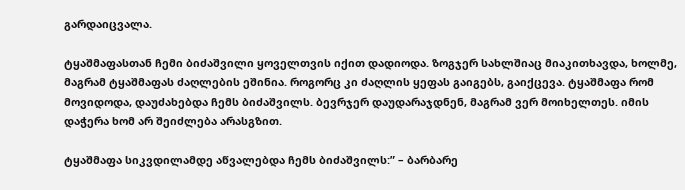გარდაიცვალა.

ტყაშმაფასთან ჩემი ბიძაშვილი ყოველთვის იქით დადიოდა. ზოგჯერ სახლშიაც მიაკითხავდა, ხოლმე, მაგრამ ტყაშმაფას ძაღლების ეშინია. როგორც კი ძაღლის ყეფას გაიგებს, გაიქცევა. ტყაშმაფა რომ მოვიდოდა, დაუძახებდა ჩემს ბიძაშვილს. ბევრჯერ დაუდარაჯდნენ, მაგრამ ვერ მოიხელთეს. იმის დაჭერა ხომ არ შეიძლება არასგზით.

ტყაშმაფა სიკვდილამდე აწვალებდა ჩემს ბიძაშვილს:” – ბარბარე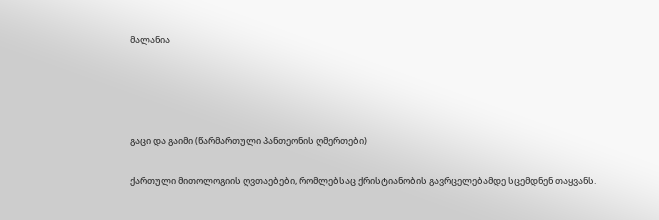მალანია




გაცი და გაიმი (წარმართული პანთეონის ღმერთები)

ქართული მითოლოგიის ღვთაებები, რომლებსაც ქრისტიანობის გავრცელებამდე სცემდნენ თაყვანს.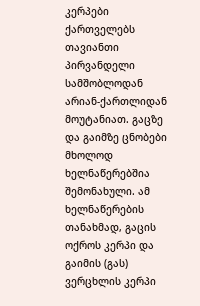კერპები ქართველებს თავიანთი პირვანდელი სამშობლოდან არიან-ქართლიდან მოუტანიათ. გაცზე და გაიმზე ცნობები მხოლოდ ხელნაწერებშია შემონახული. ამ ხელნაწერების თანახმად, გაცის ოქროს კერპი და გაიმის (გას) ვერცხლის კერპი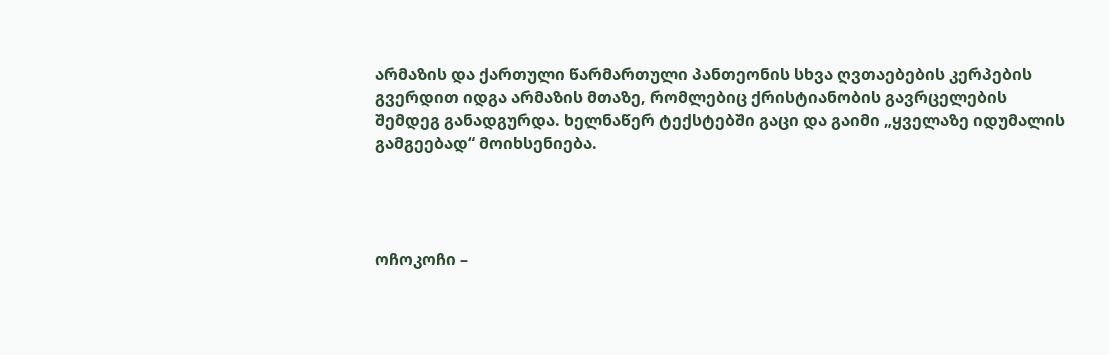არმაზის და ქართული წარმართული პანთეონის სხვა ღვთაებების კერპების გვერდით იდგა არმაზის მთაზე, რომლებიც ქრისტიანობის გავრცელების შემდეგ განადგურდა. ხელნაწერ ტექსტებში გაცი და გაიმი „ყველაზე იდუმალის გამგეებად“ მოიხსენიება.




ოჩოკოჩი –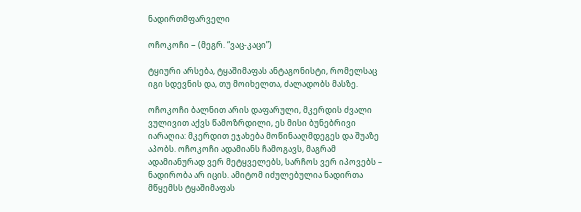ნადირთმფარველი

ოჩოკოჩი − (მეგრ. “ვაც-კაცი”)

ტყიური არსება, ტყაშიმაფას ანტაგონისტი, რომელსაც იგი სდევნის და, თუ მოიხელთა, ძალადობს მასზე.

ოჩოკოჩი ბალნით არის დაფარული, მკერდის ძვალი ვულივით აქვს წამოზრდილი, ეს მისი ბუნებრივი იარაღია: მკერდით ეჯახება მოწინააღმდეგეს და შუაზე აპობს. ოჩოკოჩი ადამიანს ჩამოგავს, მაგრამ ადამიანურად ვერ მეტყველებს, სარჩოს ვერ იპოვებს – ნადირობა არ იცის. ამიტომ იძულებულია ნადირთა მწყემსს ტყაშიმაფას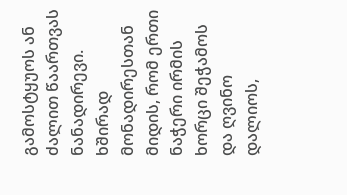გამოსტყუოს ან ძალით წაართვას ნანადირევი. ხშირად მონადირესთან მიდის, რომ ერთი ნაჭერი ირმის ხორცი შეჭამოს და ღვინო დალიოს,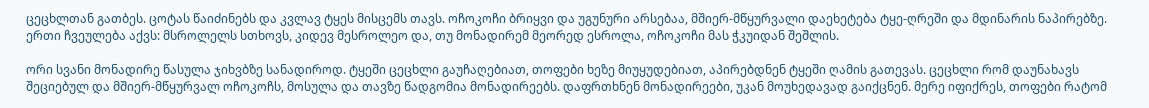ცეცხლთან გათბეს. ცოტას წაიძინებს და კვლავ ტყეს მისცემს თავს. ოჩოკოჩი ბრიყვი და უგუნური არსებაა, მშიერ-მწყურვალი დაეხეტება ტყე-ღრეში და მდინარის ნაპირებზე. ერთი ჩვეულება აქვს: მსროლელს სთხოვს, კიდევ მესროლეო და, თუ მონადირემ მეორედ ესროლა, ოჩოკოჩი მას ჭკუიდან შეშლის.

ორი სვანი მონადირე წასულა ჯიხვბზე სანადიროდ. ტყეში ცეცხლი გაუჩაღებიათ, თოფები ხეზე მიუყუდებიათ, აპირებდნენ ტყეში ღამის გათევას. ცეცხლი რომ დაუნახავს შეციებულ და მშიერ-მწყურვალ ოჩოკოჩს, მოსულა და თავზე წადგომია მონადირეებს. დაფრთხნენ მონადირეები, უკან მოუხედავად გაიქცნენ. მერე იფიქრეს, თოფები რატომ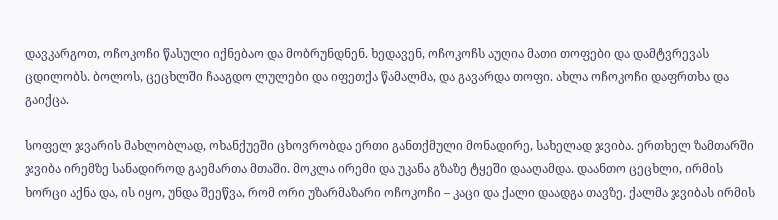დავკარგოთ, ოჩოკოჩი წასული იქნებაო და მობრუნდნენ. ხედავენ, ოჩოკოჩს აუღია მათი თოფები და დამტვრევას ცდილობს. ბოლოს, ცეცხლში ჩააგდო ლულები და იფეთქა წამალმა, და გავარდა თოფი. ახლა ოჩოკოჩი დაფრთხა და გაიქცა.

სოფელ ჯვარის მახლობლად, ოხანქუეში ცხოვრობდა ერთი განთქმული მონადირე, სახელად ჯვიბა. ერთხელ ზამთარში ჯვიბა ირემზე სანადიროდ გაემართა მთაში. მოკლა ირემი და უკანა გზაზე ტყეში დააღამდა. დაანთო ცეცხლი, ირმის ხორცი აქნა და, ის იყო, უნდა შეეწვა, რომ ორი უზარმაზარი ოჩოკოჩი – კაცი და ქალი დაადგა თავზე. ქალმა ჯვიბას ირმის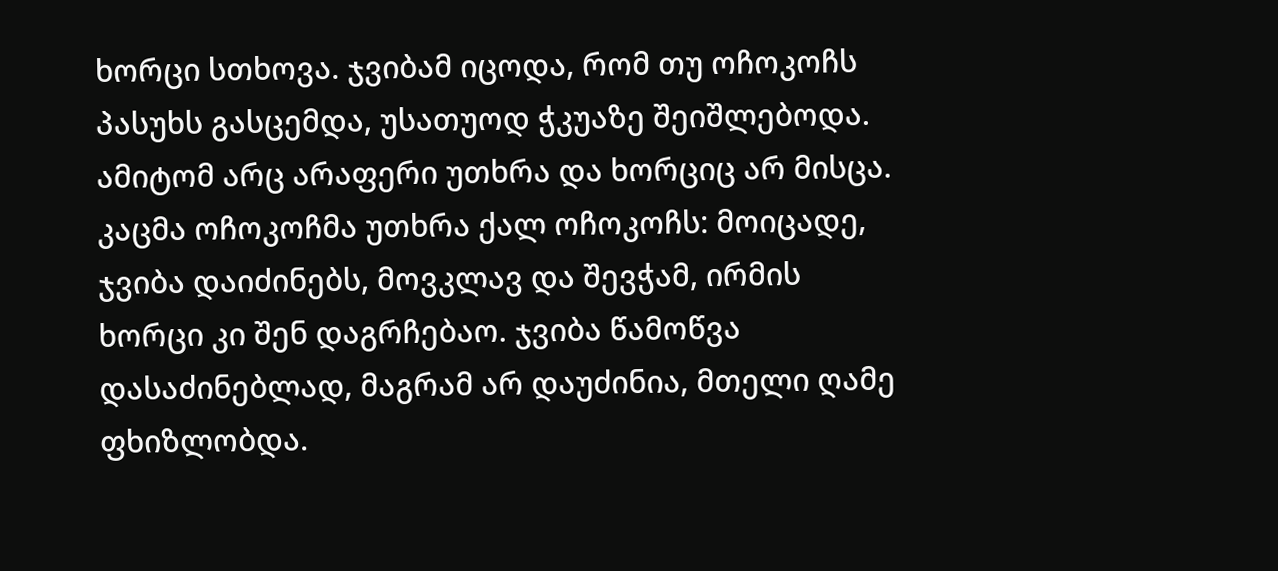ხორცი სთხოვა. ჯვიბამ იცოდა, რომ თუ ოჩოკოჩს პასუხს გასცემდა, უსათუოდ ჭკუაზე შეიშლებოდა. ამიტომ არც არაფერი უთხრა და ხორციც არ მისცა. კაცმა ოჩოკოჩმა უთხრა ქალ ოჩოკოჩს: მოიცადე, ჯვიბა დაიძინებს, მოვკლავ და შევჭამ, ირმის ხორცი კი შენ დაგრჩებაო. ჯვიბა წამოწვა დასაძინებლად, მაგრამ არ დაუძინია, მთელი ღამე ფხიზლობდა.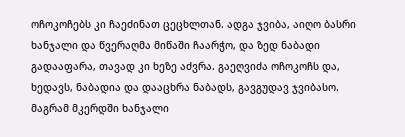ოჩოკოჩებს კი ჩაეძინათ ცეცხლთან. ადგა ჯვიბა, აიღო ბასრი ხანჯალი და წვერაღმა მიწაში ჩაარჭო, და ზედ ნაბადი გადააფარა, თავად კი ხეზე აძვრა. გაეღვიძა ოჩოკოჩს და, ხედავს, ნაბადია და დააცხრა ნაბადს, გავგუდავ ჯვიბასო. მაგრამ მკერდში ხანჯალი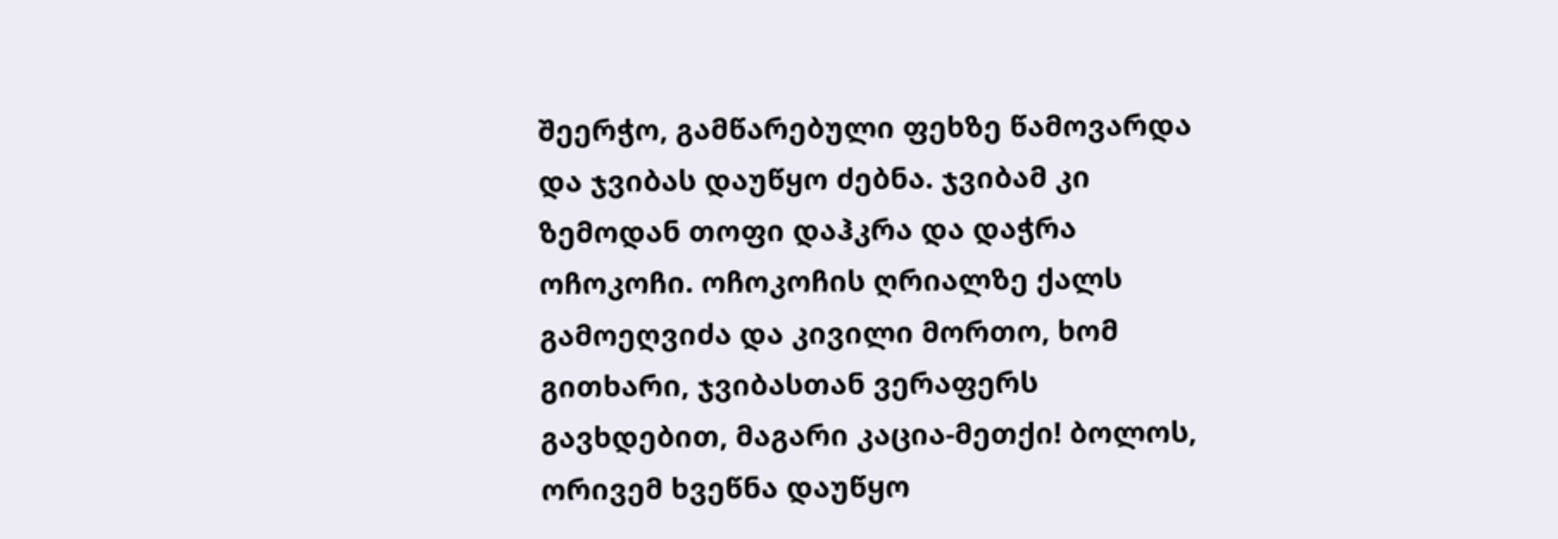შეერჭო, გამწარებული ფეხზე წამოვარდა და ჯვიბას დაუწყო ძებნა. ჯვიბამ კი ზემოდან თოფი დაჰკრა და დაჭრა ოჩოკოჩი. ოჩოკოჩის ღრიალზე ქალს გამოეღვიძა და კივილი მორთო, ხომ გითხარი, ჯვიბასთან ვერაფერს გავხდებით, მაგარი კაცია-მეთქი! ბოლოს, ორივემ ხვეწნა დაუწყო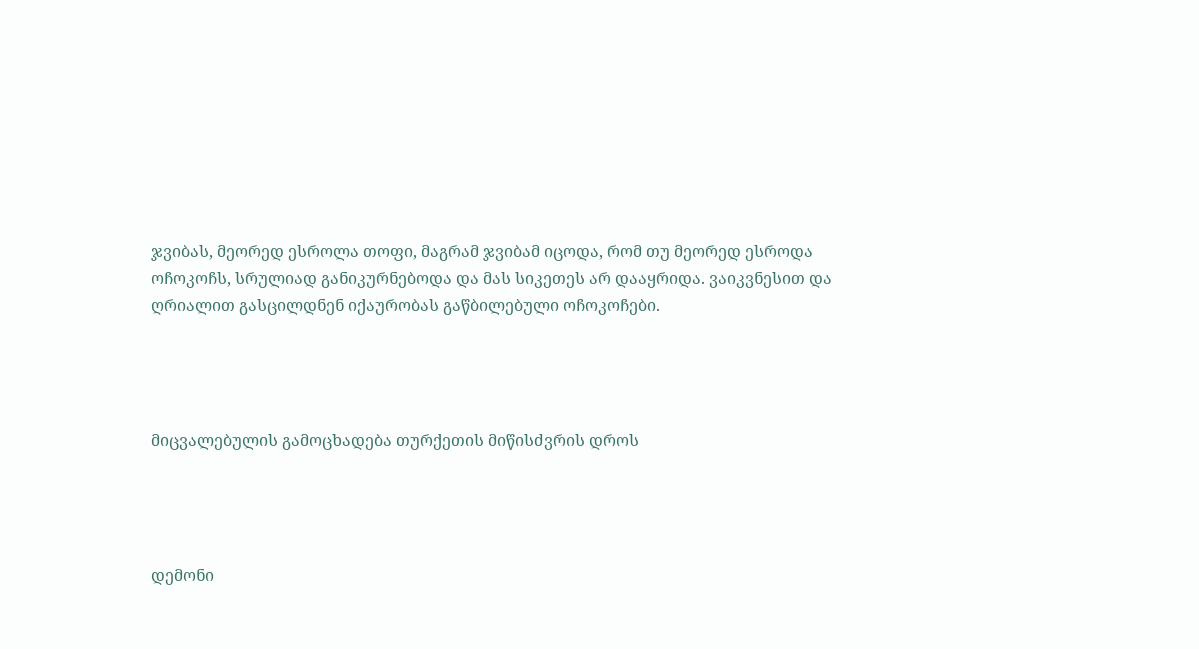ჯვიბას, მეორედ ესროლა თოფი, მაგრამ ჯვიბამ იცოდა, რომ თუ მეორედ ესროდა ოჩოკოჩს, სრულიად განიკურნებოდა და მას სიკეთეს არ დააყრიდა. ვაიკვნესით და ღრიალით გასცილდნენ იქაურობას გაწბილებული ოჩოკოჩები.




მიცვალებულის გამოცხადება თურქეთის მიწისძვრის დროს




დემონი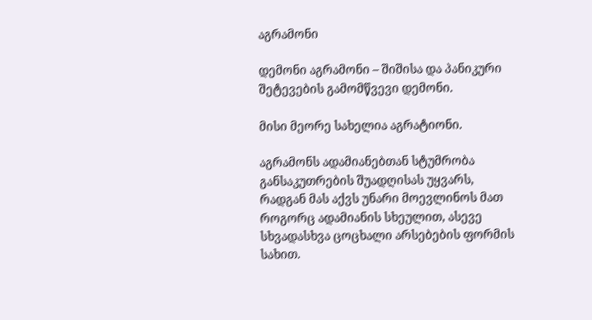აგრამონი

დემონი აგრამონი – შიშისა და პანიკური შეტევების გამომწვევი დემონი.

მისი მეორე სახელია აგრატიონი.

აგრამონს ადამიანებთან სტუმრობა განსაკუთრების შუადღისას უყვარს, რადგან მას აქვს უნარი მოევლინოს მათ როგორც ადამიანის სხეულით, ასევე სხვადასხვა ცოცხალი არსებების ფორმის სახით.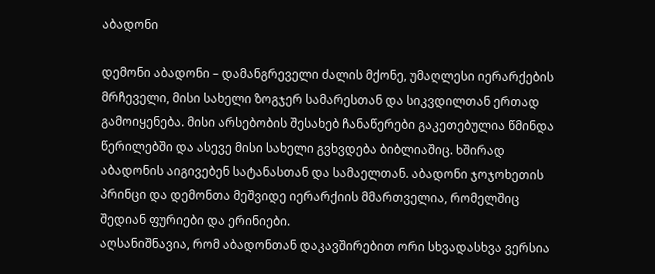აბადონი

დემონი აბადონი – დამანგრეველი ძალის მქონე, უმაღლესი იერარქების მრჩეველი, მისი სახელი ზოგჯერ სამარესთან და სიკვდილთან ერთად გამოიყენება. მისი არსებობის შესახებ ჩანაწერები გაკეთებულია წმინდა წერილებში და ასევე მისი სახელი გვხვდება ბიბლიაშიც. ხშირად აბადონის აიგივებენ სატანასთან და სამაელთან. აბადონი ჯოჯოხეთის პრინცი და დემონთა მეშვიდე იერარქიის მმართველია, რომელშიც შედიან ფურიები და ერინიები.
აღსანიშნავია, რომ აბადონთან დაკავშირებით ორი სხვადასხვა ვერსია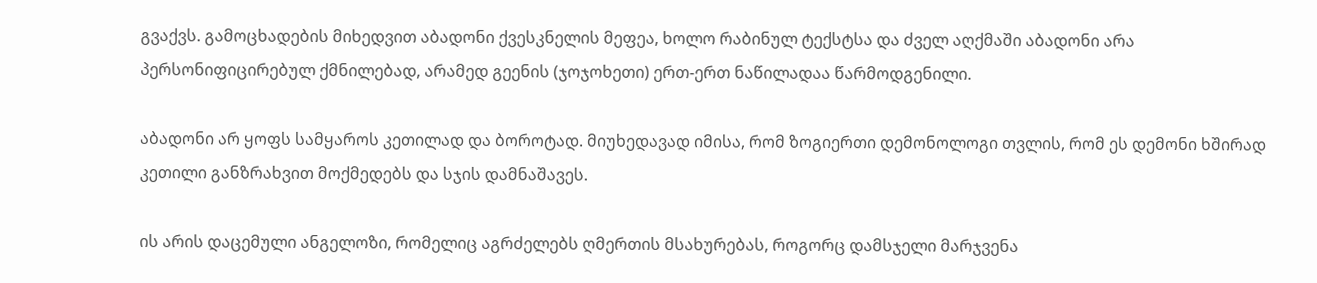გვაქვს. გამოცხადების მიხედვით აბადონი ქვესკნელის მეფეა, ხოლო რაბინულ ტექსტსა და ძველ აღქმაში აბადონი არა პერსონიფიცირებულ ქმნილებად, არამედ გეენის (ჯოჯოხეთი) ერთ-ერთ ნაწილადაა წარმოდგენილი.

აბადონი არ ყოფს სამყაროს კეთილად და ბოროტად. მიუხედავად იმისა, რომ ზოგიერთი დემონოლოგი თვლის, რომ ეს დემონი ხშირად კეთილი განზრახვით მოქმედებს და სჯის დამნაშავეს.

ის არის დაცემული ანგელოზი, რომელიც აგრძელებს ღმერთის მსახურებას, როგორც დამსჯელი მარჯვენა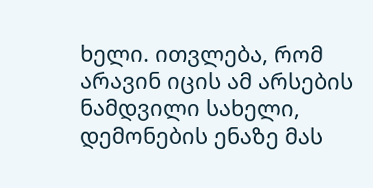ხელი. ითვლება, რომ არავინ იცის ამ არსების ნამდვილი სახელი, დემონების ენაზე მას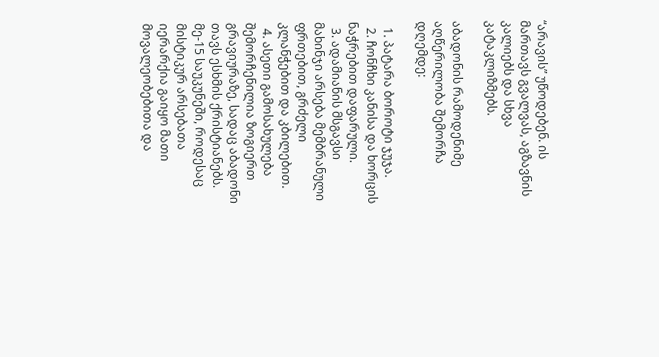“არავის” უწოდებენ. ის მართავს გვალვას, აგზავნის კალიებს და სხვა კატაკლიზმებს.

აბადონის რამოდენიმე აღწერილობა შემორჩა დღემდე:

  1. პატარა ბოროტი ჯუჯა.
  2. ჩონჩხი კანისა და ხორცის ნაჭრებით დაფარული.
  3. ადამიანის მსგავსი მახინჯი არსება მემბრანული ფრთებით, გრძელი კლანჭებით და კბილებით.
  4. ასეთი გამოსახულება შემორჩენილია ზოგიერთ გრავიურაზე, სადაც აბადონი თავს ესხმის ქრისტიანებს. მე-15 საუკუნეში, როდესაც მისტიკურ არსებათა იერარქია გაიყო მათი მოვალეობებითა და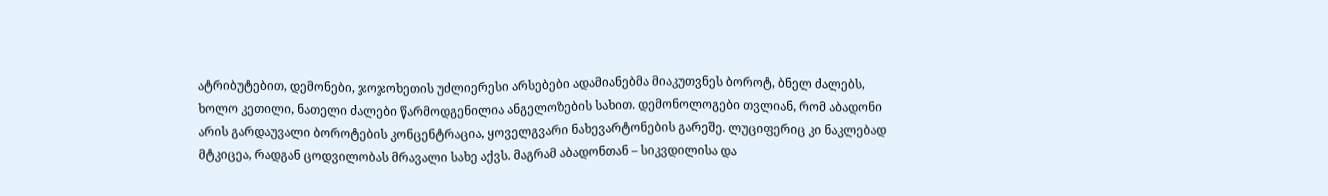ატრიბუტებით, დემონები, ჯოჯოხეთის უძლიერესი არსებები ადამიანებმა მიაკუთვნეს ბოროტ, ბნელ ძალებს, ხოლო კეთილი, ნათელი ძალები წარმოდგენილია ანგელოზების სახით. დემონოლოგები თვლიან, რომ აბადონი არის გარდაუვალი ბოროტების კონცენტრაცია, ყოველგვარი ნახევარტონების გარეშე. ლუციფერიც კი ნაკლებად მტკიცეა, რადგან ცოდვილობას მრავალი სახე აქვს. მაგრამ აბადონთან – სიკვდილისა და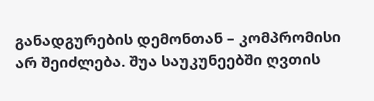განადგურების დემონთან – კომპრომისი არ შეიძლება. შუა საუკუნეებში ღვთის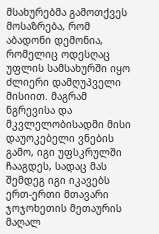მსახურებმა გამოთქვეს მოსაზრება, რომ აბადონი დემონია, რომელიც ოდესღაც უფლის სამსახურში იყო ძლიერი დამღუპველი მისიით. მაგრამ ნგრევისა და მკვლელობისადმი მისი დაუოკებელი ვნების გამო, იგი უფსკრულში ჩააგდეს, სადაც მას შემდეგ იგი იკავებს ერთ-ერთი მთავარი ჯოჯოხეთის მეთაურის მაღალ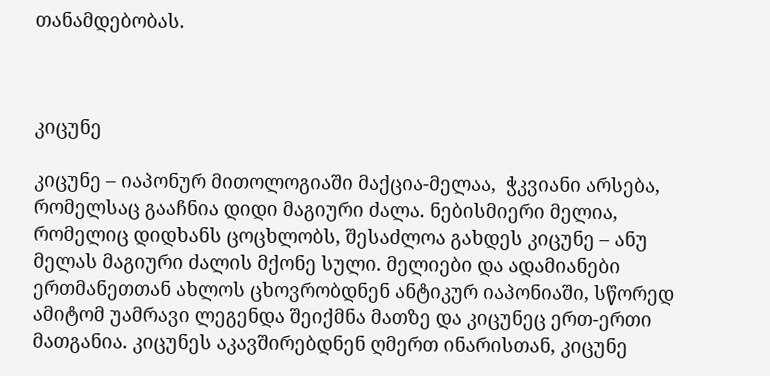თანამდებობას.



კიცუნე

კიცუნე – იაპონურ მითოლოგიაში მაქცია-მელაა,  ჭკვიანი არსება, რომელსაც გააჩნია დიდი მაგიური ძალა. ნებისმიერი მელია, რომელიც დიდხანს ცოცხლობს, შესაძლოა გახდეს კიცუნე – ანუ მელას მაგიური ძალის მქონე სული. მელიები და ადამიანები ერთმანეთთან ახლოს ცხოვრობდნენ ანტიკურ იაპონიაში, სწორედ ამიტომ უამრავი ლეგენდა შეიქმნა მათზე და კიცუნეც ერთ-ერთი მათგანია. კიცუნეს აკავშირებდნენ ღმერთ ინარისთან, კიცუნე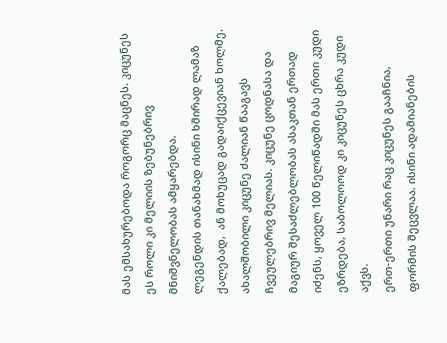მას ემსახურებოდა როგორც მაცნეს. კიცუნეს ეს როლი კი მელიის ზებუნებრივ მნიშვნელობას ამყარებდა.
ლეგენდის თანახმად ისინი ხშირად ლამაზ ქალებად,  ან მოხუცად გადაიქცევიან ხოლმე.
ახალშობილი კიცუნე ძალიან წააგავს ჩვეულებრივ მელიას. კიცუნე ცოდნასა და მაგიურ შესაძლებლობას ასაკთან ერთად იძენს, ყოველ 100 წელიწადში მას ერთი კუდი ეზრდება, საბოლოოდ კი კიცუნეს ცხრა კუდი აქვს.
ერთ-ერთი უნარი რაც კიცუნეს გააჩნია, ფორმის შეცვლაა. ისინი ადამიანების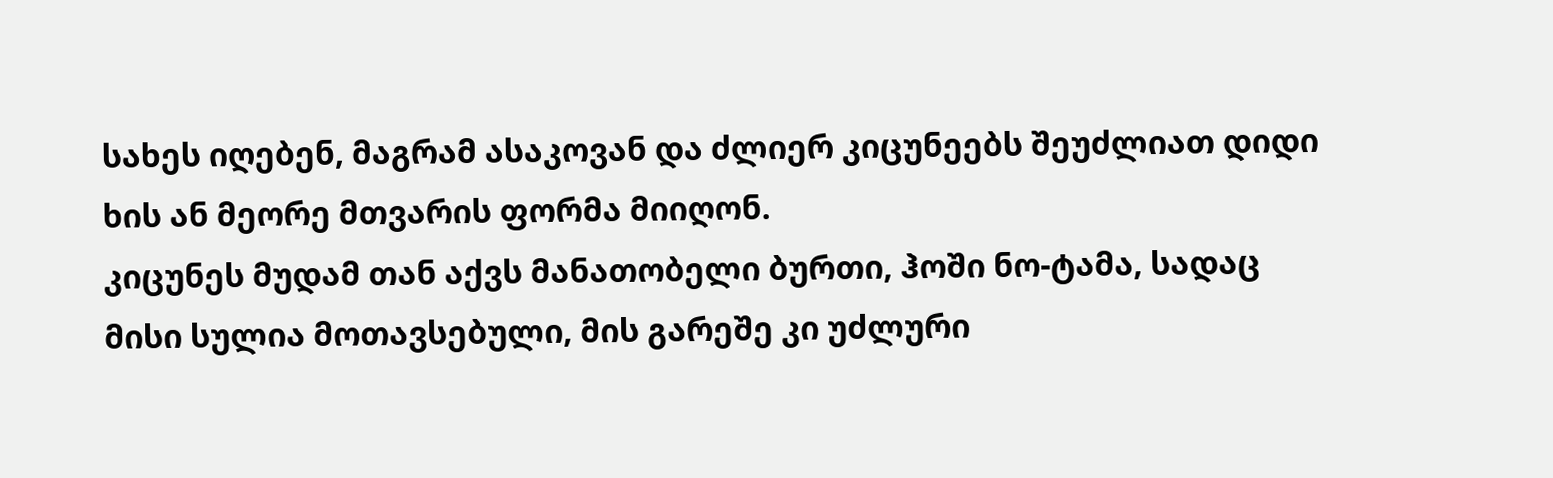სახეს იღებენ, მაგრამ ასაკოვან და ძლიერ კიცუნეებს შეუძლიათ დიდი ხის ან მეორე მთვარის ფორმა მიიღონ.
კიცუნეს მუდამ თან აქვს მანათობელი ბურთი, ჰოში ნო-ტამა, სადაც მისი სულია მოთავსებული, მის გარეშე კი უძლური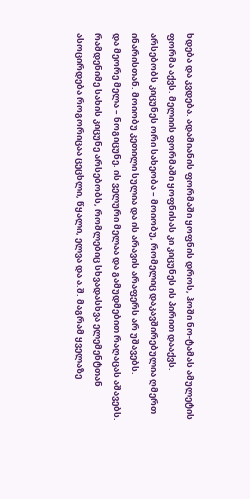ხდება და კვდება. ადამიანის ფორმაში ყოფნის დროს, ჰოში ნო-ტამას ამულეტის ფორმა აქვს. მელიის ფორმაში ყოფნისას კი კიცუნეს ის პირით დააქვს.
არსებობს კიცუნეს ორი სახეობა – მოიობუ, რომელიც დაკავშირებულია ღმერთ ინარისთან. მოიობუ კეთილი სულია და ის არავის არაფერს არ უშავებს.
და მეორე მელა – ნოგიცუნე. ის ველური მელაა და გამუდმებით რაღაცას აშავებს.
რამდენიმე სახის კიცუნე არსებობს, რომლებიც სხვადასხვა ელემენტთან ასოცირდება როგორიცაა ცეცხლი, წყალი, ელვა და ა.შ. მაგრამ ყველაზე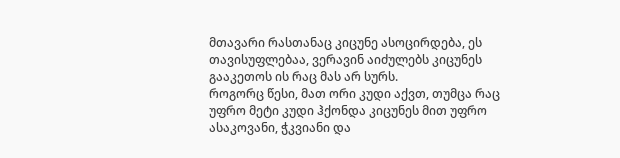მთავარი რასთანაც კიცუნე ასოცირდება, ეს თავისუფლებაა, ვერავინ აიძულებს კიცუნეს გააკეთოს ის რაც მას არ სურს.
როგორც წესი, მათ ორი კუდი აქვთ, თუმცა რაც უფრო მეტი კუდი ჰქონდა კიცუნეს მით უფრო ასაკოვანი, ჭკვიანი და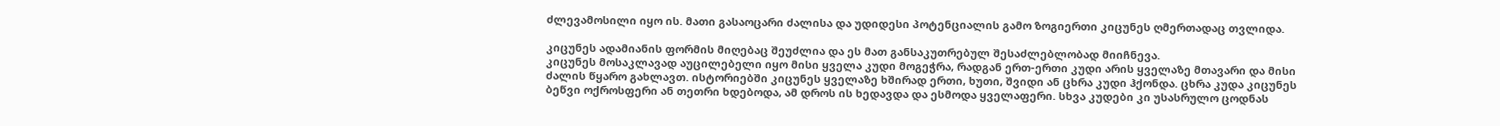ძლევამოსილი იყო ის. მათი გასაოცარი ძალისა და უდიდესი პოტენციალის გამო ზოგიერთი კიცუნეს ღმერთადაც თვლიდა.

კიცუნეს ადამიანის ფორმის მიღებაც შეუძლია და ეს მათ განსაკუთრებულ შესაძლებლობად მიიჩნევა.
კიცუნეს მოსაკლავად აუცილებელი იყო მისი ყველა კუდი მოგეჭრა, რადგან ერთ-ერთი კუდი არის ყველაზე მთავარი და მისი ძალის წყარო გახლავთ. ისტორიებში კიცუნეს ყველაზე ხშირად ერთი, ხუთი, შვიდი ან ცხრა კუდი ჰქონდა. ცხრა კუდა კიცუნეს ბეწვი ოქროსფერი ან თეთრი ხდებოდა, ამ დროს ის ხედავდა და ესმოდა ყველაფერი. სხვა კუდები კი უსასრულო ცოდნას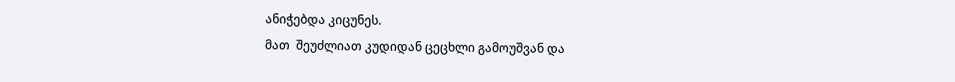ანიჭებდა კიცუნეს.
მათ  შეუძლიათ კუდიდან ცეცხლი გამოუშვან და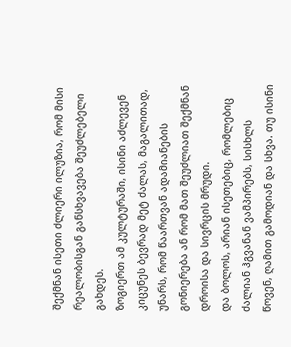შექმნან ისეთი ძლიერი ილუზია, რომ მისი რეალობისგან განსხვავება შეუძლებელი გახდეს.
ზოგიერთ ამ კულტურაში, ისინი აძლევენ კიცუნეს ბევრად მეტ ძალას, მაგალითად, უნარს, რომ წაართვან ადამიანების გონიერება ან რომ მათ შეუძლიათ შექმნან დროისა და სივრცის მრუდი.
და ბოლოს, არიან ისეთებიც, რომლებიც ძალიან ჰგვანან ვამპირებს, სისხლს წოვენ, ღამით გამოდიან და სხვა. თუ ისინი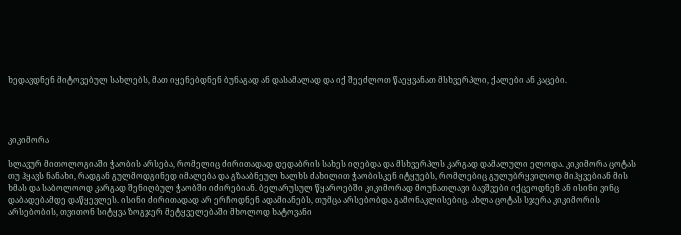ხედავდნენ მიტოვებულ სახლებს, მათ იყენებდნენ ბუნაგად ან დასამალად და იქ შეეძლოთ წაეყვანათ მსხვერპლი, ქალები ან კაცები.




კიკიმორა

სლავურ მითოლოგიაში ჭაობის არსება, რომელიც ძირითადად დედაბრის სახეს იღებდა და მსხვერპლს კარგად დამალული ელოდა. კიკიმორა ცოტას თუ ჰყავს ნანახი, რადგან გულმოდგინედ იმალება და გზააბნეულ ხალხს ძახილით ჭაობისკენ იტყუებს, რომლებიც გულუბრყვილოდ მიჰყვებიან მის ხმას და საბოლოოდ კარგად შენიღბულ ჭაობში იძირებიან. ბელარუსულ წყაროებში კიკიმორად მოუნათლავი ბავშვები იქცეოდნენ ან ისინი ვინც დაბადებამდე დაწყევლეს. ისინი ძირითადად არ ერჩოდნენ ადამიანებს, თუმცა არსებობდა გამონაკლისებიც. ახლა ცოტას სჯერა კიკიმორის არსებობის, თვითონ სიტყვა ზოგჯერ მეტყველებაში მხოლოდ ხატოვანი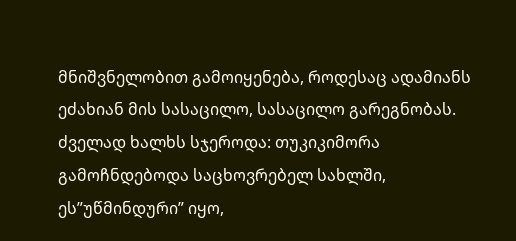მნიშვნელობით გამოიყენება, როდესაც ადამიანს ეძახიან მის სასაცილო, სასაცილო გარეგნობას. ძველად ხალხს სჯეროდა: თუკიკიმორა გამოჩნდებოდა საცხოვრებელ სახლში, ეს”უწმინდური” იყო,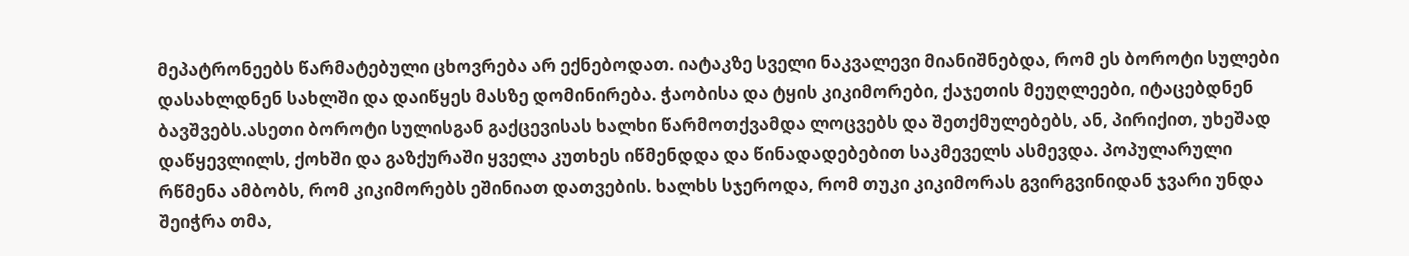მეპატრონეებს წარმატებული ცხოვრება არ ექნებოდათ. იატაკზე სველი ნაკვალევი მიანიშნებდა, რომ ეს ბოროტი სულები დასახლდნენ სახლში და დაიწყეს მასზე დომინირება. ჭაობისა და ტყის კიკიმორები, ქაჯეთის მეუღლეები, იტაცებდნენ ბავშვებს.ასეთი ბოროტი სულისგან გაქცევისას ხალხი წარმოთქვამდა ლოცვებს და შეთქმულებებს, ან, პირიქით, უხეშად დაწყევლილს, ქოხში და გაზქურაში ყველა კუთხეს იწმენდდა და წინადადებებით საკმეველს ასმევდა. პოპულარული რწმენა ამბობს, რომ კიკიმორებს ეშინიათ დათვების. ხალხს სჯეროდა, რომ თუკი კიკიმორას გვირგვინიდან ჯვარი უნდა შეიჭრა თმა,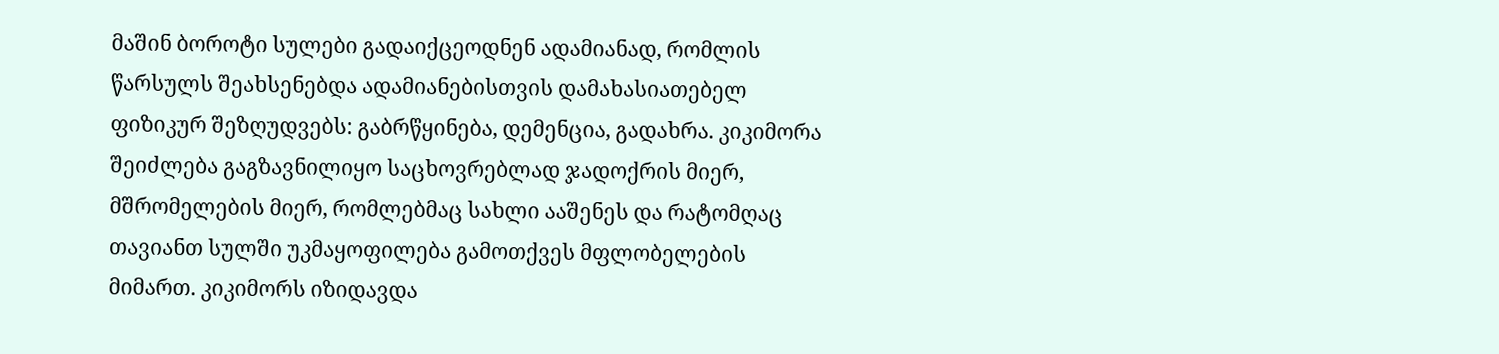მაშინ ბოროტი სულები გადაიქცეოდნენ ადამიანად, რომლის წარსულს შეახსენებდა ადამიანებისთვის დამახასიათებელ ფიზიკურ შეზღუდვებს: გაბრწყინება, დემენცია, გადახრა. კიკიმორა შეიძლება გაგზავნილიყო საცხოვრებლად ჯადოქრის მიერ, მშრომელების მიერ, რომლებმაც სახლი ააშენეს და რატომღაც თავიანთ სულში უკმაყოფილება გამოთქვეს მფლობელების მიმართ. კიკიმორს იზიდავდა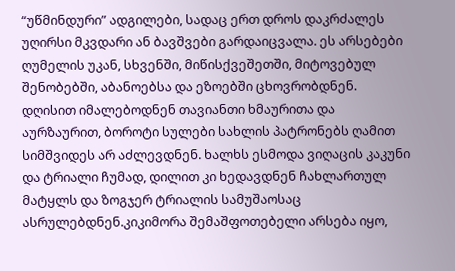“უწმინდური” ადგილები, სადაც ერთ დროს დაკრძალეს უღირსი მკვდარი ან ბავშვები გარდაიცვალა. ეს არსებები ღუმელის უკან, სხვენში, მიწისქვეშეთში, მიტოვებულ შენობებში, აბანოებსა და ეზოებში ცხოვრობდნენ. დღისით იმალებოდნენ თავიანთი ხმაურითა და აურზაურით, ბოროტი სულები სახლის პატრონებს ღამით სიმშვიდეს არ აძლევდნენ. ხალხს ესმოდა ვიღაცის კაკუნი და ტრიალი ჩუმად, დილით კი ხედავდნენ ჩახლართულ მატყლს და ზოგჯერ ტრიალის სამუშაოსაც ასრულებდნენ.კიკიმორა შემაშფოთებელი არსება იყო,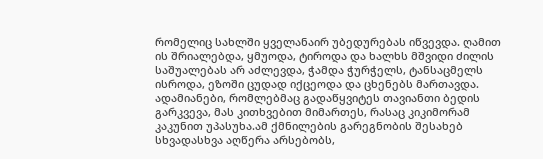რომელიც სახლში ყველანაირ უბედურებას იწვევდა. ღამით ის შრიალებდა, ყმუოდა, ტიროდა და ხალხს მშვიდი ძილის საშუალებას არ აძლევდა, ჭამდა ჭურჭელს, ტანსაცმელს ისროდა, ეზოში ცუდად იქცეოდა და ცხენებს მართავდა. ადამიანები, რომლებმაც გადაწყვიტეს თავიანთი ბედის გარკვევა, მას კითხვებით მიმართეს, რასაც კიკიმორამ კაკუნით უპასუხა.ამ ქმნილების გარეგნობის შესახებ სხვადასხვა აღწერა არსებობს,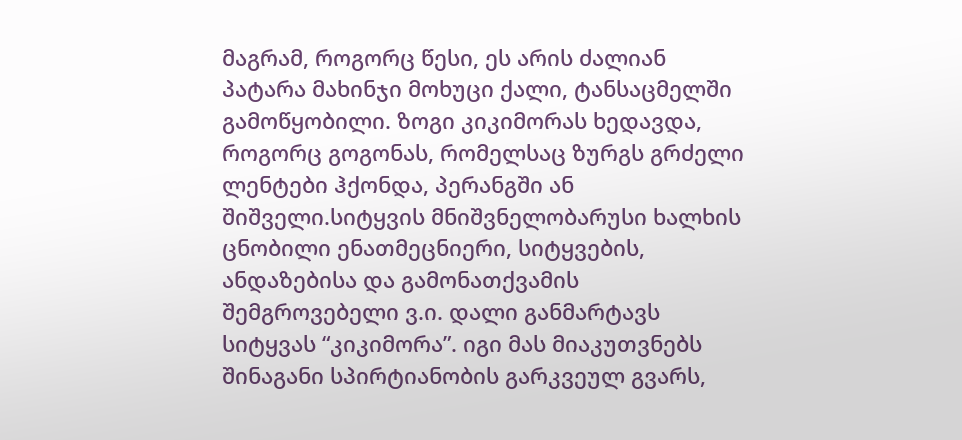მაგრამ, როგორც წესი, ეს არის ძალიან პატარა მახინჯი მოხუცი ქალი, ტანსაცმელში გამოწყობილი. ზოგი კიკიმორას ხედავდა, როგორც გოგონას, რომელსაც ზურგს გრძელი ლენტები ჰქონდა, პერანგში ან შიშველი.სიტყვის მნიშვნელობარუსი ხალხის ცნობილი ენათმეცნიერი, სიტყვების, ანდაზებისა და გამონათქვამის შემგროვებელი ვ.ი. დალი განმარტავს სიტყვას “კიკიმორა”. იგი მას მიაკუთვნებს შინაგანი სპირტიანობის გარკვეულ გვარს,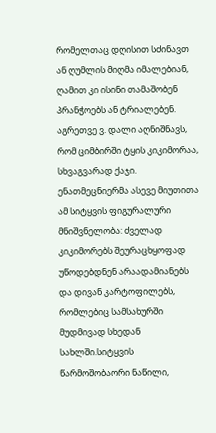რომელთაც დღისით სძინავთ ან ღუმლის მიღმა იმალებიან, ღამით კი ისინი თამაშობენ პრანჭოებს ან ტრიალებენ. აგრეთვე ვ. დალი აღნიშნავს, რომ ციმბირში ტყის კიკიმორაა, სხვაგვარად ქაჯი. ენათმეცნიერმა ასევე მიუთითა ამ სიტყვის ფიგურალური მნიშვნელობა: ძველად კიკიმორებს შეურაცხყოფად უწოდებდნენ არაადამიანებს და დივან კარტოფილებს, რომლებიც სამსახურში მუდმივად სხედან სახლში.სიტყვის წარმოშობაორი ნაწილი,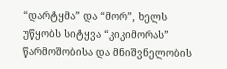“დარტყმა” და “მორ”, ხელს უწყობს სიტყვა “კიკიმორას” წარმოშობისა და მნიშვნელობის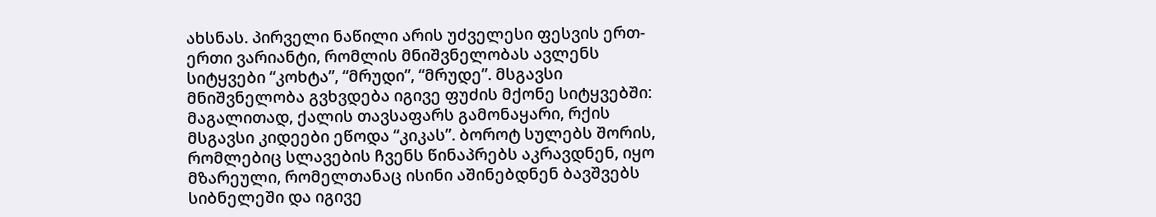ახსნას. პირველი ნაწილი არის უძველესი ფესვის ერთ-ერთი ვარიანტი, რომლის მნიშვნელობას ავლენს სიტყვები “კოხტა”, “მრუდი”, “მრუდე”. მსგავსი მნიშვნელობა გვხვდება იგივე ფუძის მქონე სიტყვებში: მაგალითად, ქალის თავსაფარს გამონაყარი, რქის მსგავსი კიდეები ეწოდა “კიკას”. ბოროტ სულებს შორის, რომლებიც სლავების ჩვენს წინაპრებს აკრავდნენ, იყო მზარეული, რომელთანაც ისინი აშინებდნენ ბავშვებს სიბნელეში და იგივე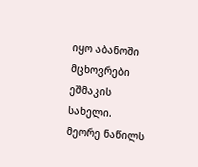იყო აბანოში მცხოვრები ეშმაკის სახელი. მეორე ნაწილს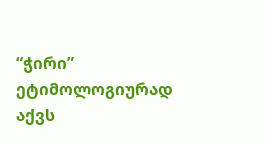“ჭირი” ეტიმოლოგიურად აქვს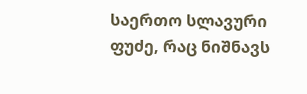საერთო სლავური ფუძე, რაც ნიშნავს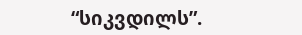“სიკვდილს”.